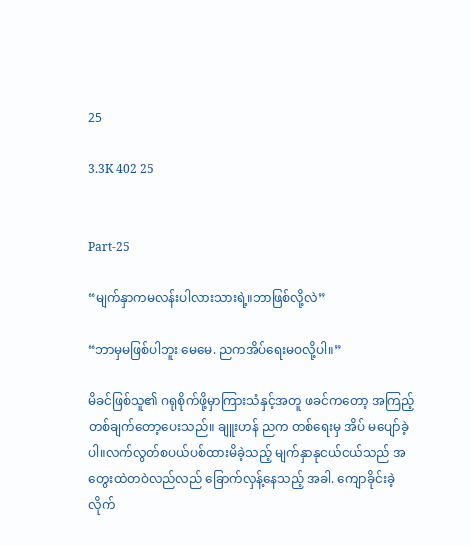25

3.3K 402 25


Part-25

“မျက်နှာကမလန်းပါလားသားရဲ့။ဘာဖြစ်လို့လဲ”

“ဘာမှမဖြစ်ပါဘူး မေမေ. ညကအိပ်ရေးမဝလို့ပါ။”

မိခင်ဖြစ်သူ၏ ဂရုစိုက်ဖို့မှာကြားသံနှင့်အတူ ဖခင်ကတော့ အကြည့်တစ်ချက်တော့ပေးသည်။ ချူးဟန် ညက တစ်ရေးမှ အိပ် မပျော်ခဲ့ပါ။လက်လွတ်စပယ်ပစ်ထားမိခဲ့သည့် မျက်နှာနုငယ်ငယ်သည် အတွေးထဲတဝဲလည်လည် ခြောက်လှန့်နေသည့် အခါ. ကျောခိုင်းခဲ့လိုက်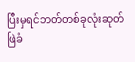ပြီးမှရင်ဘတ်တစ်ခုလုံးဆုတ်ဖြဲခံ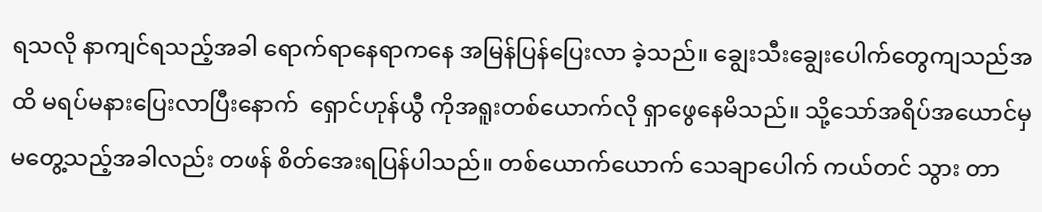ရသလို နာကျင်ရသည့်အခါ ရောက်ရာနေရာကနေ အမြန်ပြန်ပြေးလာ ခဲ့သည်။ ချွေးသီးချွေးပေါက်တွေကျသည်အထိ မရပ်မနားပြေးလာပြီးနောက်  ရှောင်ဟုန်ယွီ ကိုအရူးတစ်ယောက်လို ရှာဖွေနေမိသည်။ သို့သော်အရိပ်အယောင်မှမတွေ့သည့်အခါလည်း တဖန် စိတ်အေးရပြန်ပါသည်။ တစ်ယောက်ယောက် သေချာပေါက် ကယ်တင် သွား တာ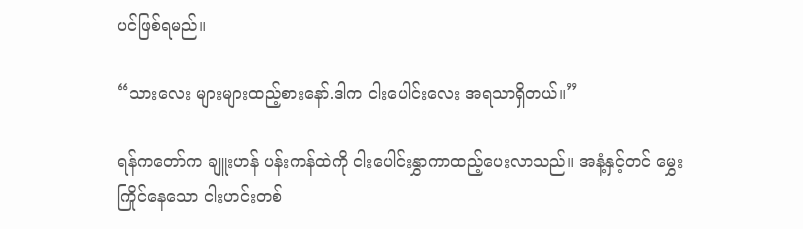ပင်ဖြစ်ရမည်။

“သားလေး များများထည့်စားနော်.ဒါက ငါးပေါင်းလေး အရသာရှိတယ်။”

ရန်ကတော်က ချူးဟန် ပန်းကန်ထဲကို ငါးပေါင်းနွှာကာထည့်ပေးလာသည်။ အနံ့နှင့်တင် မွှေးကြိုင်နေသော ငါးဟင်းတစ်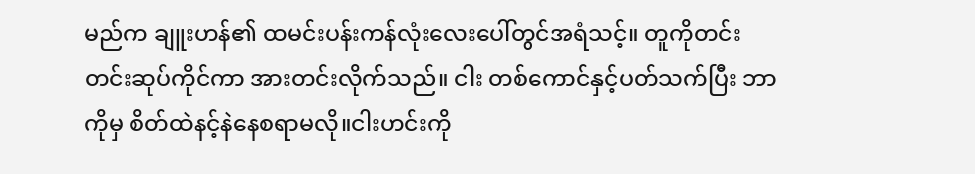မည်က ချူးဟန်၏ ထမင်းပန်းကန်လုံးလေးပေါ်တွင်အရံသင့်။ တူကိုတင်းတင်းဆုပ်ကိုင်ကာ အားတင်းလိုက်သည်။ ငါး တစ်ကောင်နှင့်ပတ်သက်ပြီး ဘာကိုမှ စိတ်ထဲနင့်နဲနေစရာမလို။ငါးဟင်းကို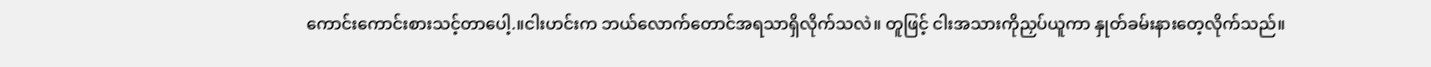ကောင်းကောင်းစားသင့်တာပေါ့.။ငါးဟင်းက ဘယ်လောက်တောင်အရသာရှိလိုက်သလဲ။ တူဖြင့် ငါးအသားကိုညှပ်ယူကာ နှုတ်ခမ်းနားတေ့လိုက်သည်။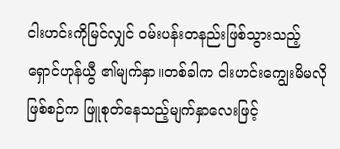ငါးဟင်းကိုမြင်လျှင် ဝမ်းပန်းတနည်းဖြစ်သွားသည့် ရှောင်ဟုန်ယွီ ၏မျက်နှာ။တစ်ခါက ငါးဟင်းကျွေးမိမလိုဖြစ်စဉ်က ဖြူစုတ်နေသည့်မျက်နှာလေးဖြင့်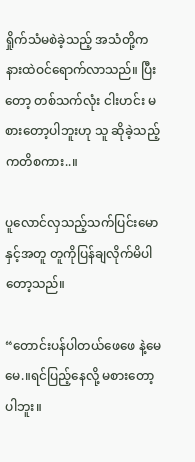ရှိုက်သံမစဲခဲ့သည့် အသံတို့က နားထဲဝင်ရောက်လာသည်။ ပြီးတော့ တစ်သက်လုံး ငါးဟင်း မစားတော့ပါဘူးဟု သူ ဆိုခဲ့သည့် ကတိစကား..။

ပူလောင်လှသည့်သက်ပြင်းမောနှင့်အတူ တူကိုပြန်ချလိုက်မိပါတော့သည်။

“တောင်းပန်ပါတယ်ဖေဖေ နဲ့မေမေ.။ရင်ပြည့်နေလို့ မစားတော့ပါဘူး။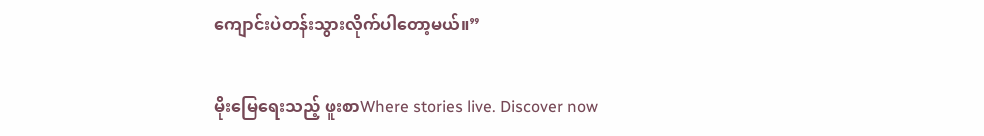ကျောင်းပဲတန်းသွားလိုက်ပါတော့မယ်။”

မိုးမြေရေးသည့် ဖူးစာWhere stories live. Discover now